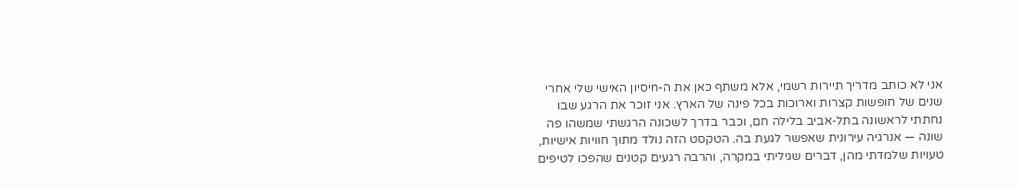אני לא כותב מדריך תיירות רשמי, אלא משתף כאן את ה-nיסיון האישי שלי אחרי שנים של חופשות קצרות וארוכות בכל פינה של הארץ. אני זוכר את הרגע שבו נחתתי לראשונה בתל‑אביב בלילה חם, וכבר בדרך לשכונה הרגשתי שמשהו פה שונה — אנרגיה עירונית שאפשר לגעת בה. הטקסט הזה נולד מתוך חוויות אישיות, טעויות שלמדתי מהן, דברים שגיליתי במקרה, והרבה רגעים קטנים שהפכו לטיפים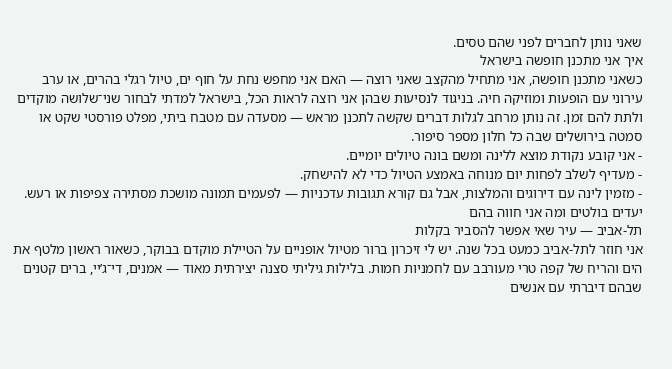שאני נותן לחברים לפני שהם טסים.
איך אני מתכנן חופשה בישראל
כשאני מתכנן חופשה, אני מתחיל מהקצב שאני רוצה — האם אני מחפש נחת על חוף ים, טיול רגלי בהרים, או ערב עירוני עם הופעות ומוזיקה חיה. בניגוד לנסיעות שבהן אני רוצה לראות הכל, בישראל למדתי לבחור שני־שלושה מוקדים ולתת להם זמן. זה נותן מרחב לגלות דברים שקשה לתכנן מראש — מסעדה עם מטבח ביתי, מפלט פורסטי שקט או סמטה בירושלים שבה כל חלון מספר סיפור.
- אני קובע נקודת מוצא ללינה ומשם בונה טיולים יומיים.
- מעדיף לשלב לפחות יום מנוחה באמצע הטיול כדי לא להישחק.
- מזמין לינה עם דירוגים והמלצות, אבל גם קורא תגובות עדכניות — לפעמים תמונה מושכת מסתירה צפיפות או רעש.
יעדים בולטים ומה אני חווה בהם
תל‑אביב — עיר שאי אפשר להסביר בקלות
אני חוזר לתל‑אביב כמעט בכל שנה. יש לי זיכרון ברור מטיול אופניים על הטיילת מוקדם בבוקר, כשאור ראשון מלטף את הים והריח של קפה טרי מעורבב עם לחמניות חמות. בלילות גיליתי סצנה יצירתית מאוד — אמנים, די־ג’יי, ברים קטנים שבהם דיברתי עם אנשים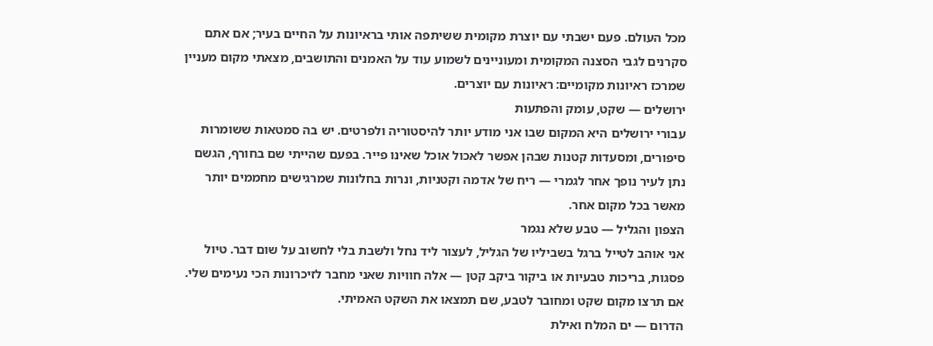מכל העולם. פעם ישבתי עם יוצרת מקומית ששיתפה אותי בראיונות על החיים בעיר; אם אתם סקרנים לגבי הסצנה המקומית ומעוניינים לשמוע עוד על האמנים והתושבים, מצאתי מקום מעניין שמרכז ראיונות מקומיים: ראיונות עם יוצרים.
ירושלים — שקט, עומק והפתעות
עבורי ירושלים היא המקום שבו אני מודע יותר להיסטוריה ולפרטים. יש בה סמטאות ששומרות סיפורים, ומסעדות קטנות שבהן אפשר לאכול אוכל שאינו פייר. בפעם שהייתי שם בחורף, הגשם נתן לעיר נופך אחר לגמרי — ריח של אדמה וקטניות, ונרות בחלונות שמרגישים מחממים יותר מאשר בכל מקום אחר.
הצפון והגליל — טבע שלא נגמר
אני אוהב לטייל ברגל בשביליו של הגליל, לעצור ליד נחל ולשבת בלי לחשוב על שום דבר. טיול פסגות, בריכות טבעיות או ביקור ביקב קטן — אלה חוויות שאני מחבר לזיכרונות הכי נעימים שלי. אם תרצו מקום שקט ומחובר לטבע, שם תמצאו את השקט האמיתי.
הדרום — ים המלח ואילת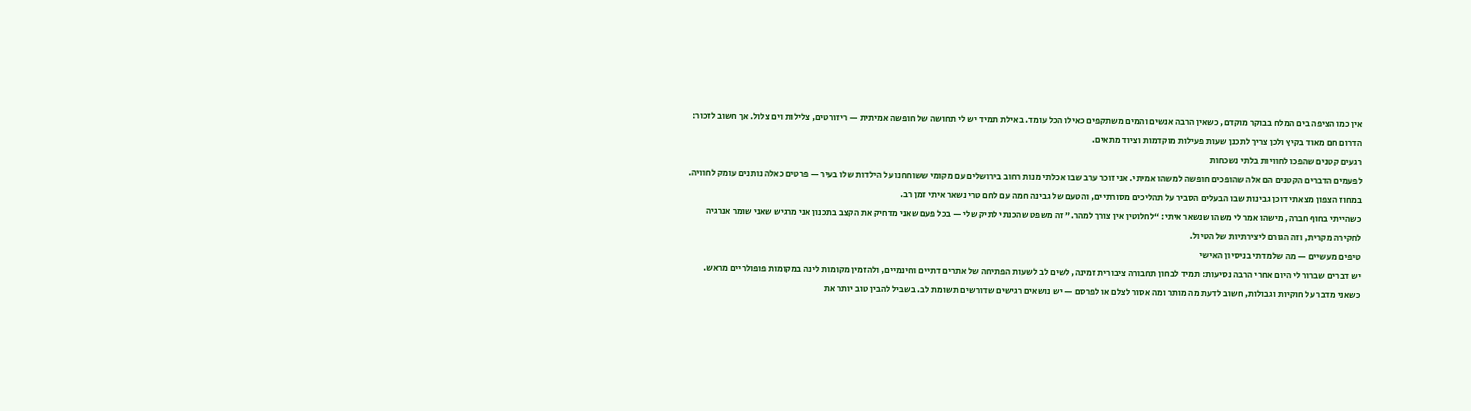אין כמו הציפה בים המלח בבוקר מוקדם, כשאין הרבה אנשים והמים משתקפים כאילו הכל עומד. באילת תמיד יש לי תחושה של חופשה אמיתית — ריזורטים, צלילות וים צלול. אך חשוב לזכור: הדרום חם מאוד בקיץ ולכן צריך לתכנן שעות פעילות מוקדמות וציוד מתאים.
רגעים קטנים שהפכו לחוויות בלתי נשכחות
לפעמים הדברים הקטנים הם אלה שהופכים חופשה למשהו אמיתי. אני זוכר ערב שבו אכלתי מנות רחוב בירושלים עם מקומי ששוחחנו על הילדות שלו בעיר — פרטים כאלה נותנים עומק לחוויה. במחוז הצפון מצאתי דוכן גבינות שבו הבעלים הסביר על תהליכים מסורתיים, והטעם של גבינה חמה עם לחם טרי נשאר איתי זמן רב.
כשהייתי בחוף חברה, מישהו אמר לי משהו שנשאר איתי: “לחלוטין אין צורך למהר.” זה משפט שהכנתי לתיק שלי — בכל פעם שאני מדחיק את הקצב בתכנון אני מרגיש שאני שומר אנרגיה לחקירה מקרית, וזה הגורם ליצירתיות של הטיול.
טיפים מעשיים — מה שלמדתי בניסיון האישי
יש דברים שברור לי היום אחרי הרבה נסיעות: תמיד לבחון תחבורה ציבורית זמינה, לשים לב לשעות הפתיחה של אתרים דתיים וחינמיים, ולהזמין מקומות לינה במקומות פופולריים מראש. כשאני מדבר על חוקיות וגבולות, חשוב לדעת מה מותר ומה אסור לצלם או לפרסם — יש נושאים רגישים שדורשים תשומת לב. בשביל להבין טוב יותר את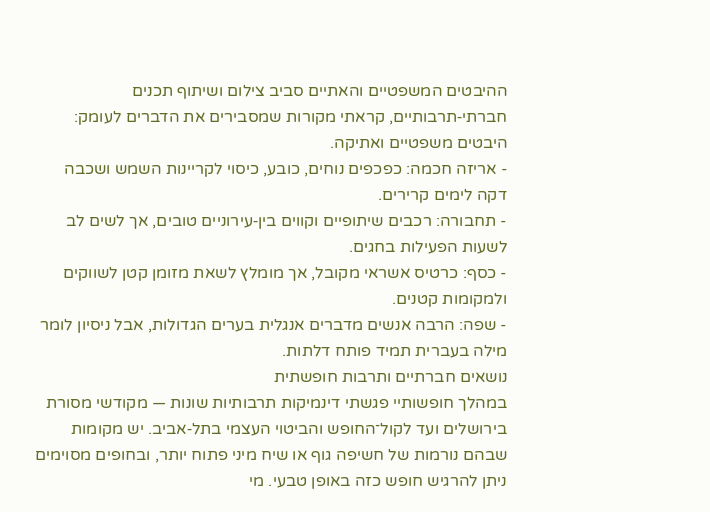ההיבטים המשפטיים והאתיים סביב צילום ושיתוף תכנים חברתי‑תרבותיים, קראתי מקורות שמסבירים את הדברים לעומק: היבטים משפטיים ואתיקה.
- אריזה חכמה: כפכפים נוחים, כובע, כיסוי לקריינות השמש ושכבה דקה לימים קרירים.
- תחבורה: רכבים שיתופיים וקווים בין‑עירוניים טובים, אך לשים לב לשעות הפעילות בחגים.
- כסף: כרטיס אשראי מקובל, אך מומלץ לשאת מזומן קטן לשווקים ולמקומות קטנים.
- שפה: הרבה אנשים מדברים אנגלית בערים הגדולות, אבל ניסיון לומר מילה בעברית תמיד פותח דלתות.
נושאים חברתיים ותרבות חופשתית
במהלך חופשותיי פגשתי דינמיקות תרבותיות שונות — מקודשי מסורת בירושלים ועד לקול־החופש והביטוי העצמי בתל‑אביב. יש מקומות שבהם נורמות של חשיפה גוף או שיח מיני פתוח יותר, ובחופים מסוימים ניתן להרגיש חופש כזה באופן טבעי. מי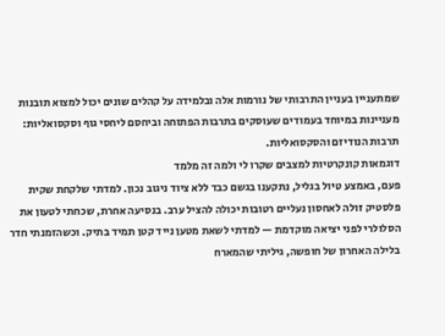שמתעניין בעניין התרבותי של נורמות אלה ובלמידה על קהלים שונים יכול למצוא תובנות מעניינות במיוחד בעמודים שעוסקים בתרבות הפתוחה וביחסם ליחסי גוף וסקסואליות: תרבות הנודיזם והסקסואליות.
דוגמאות קונקרטיות למצבים שקרו לי ולמה זה מלמד
פעם, באמצע טיול בגליל, נתקענו בגשם כבד ללא ציוד ניגוב נכון. למדתי שלקחת שקית פלסטיק זולה לאחסון נעליים רטובות יכולה להציל ערב. בנסיעה אחרת, שכחתי לטעון את הסלולרי לפני יציאה מוקדמת — למדתי לשאת מטען נייד קטן תמיד בתיק. וכשהזמנתי חדר בלילה האחרון של חופשה, גיליתי שהמארח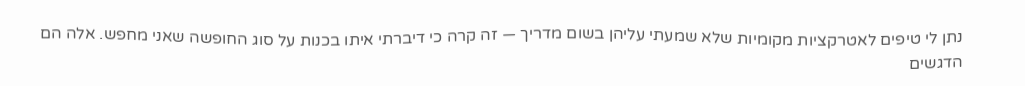נתן לי טיפים לאטרקציות מקומיות שלא שמעתי עליהן בשום מדריך — זה קרה כי דיברתי איתו בכנות על סוג החופשה שאני מחפש. אלה הם הדגשים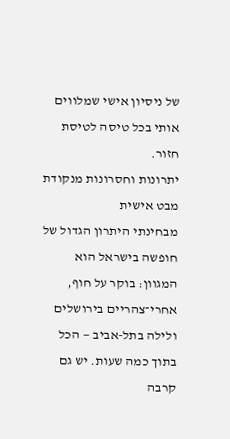של ניסיון אישי שמלווים אותי בכל טיסה לטיסת חזור.
יתרונות וחסרונות מנקודת מבט אישית
מבחינתי היתרון הגדול של חופשה בישראל הוא המגוון: בוקר על חוף, אחרי־צהריים בירושלים ולילה בתל‑אביב — הכל בתוך כמה שעות. יש גם קרבה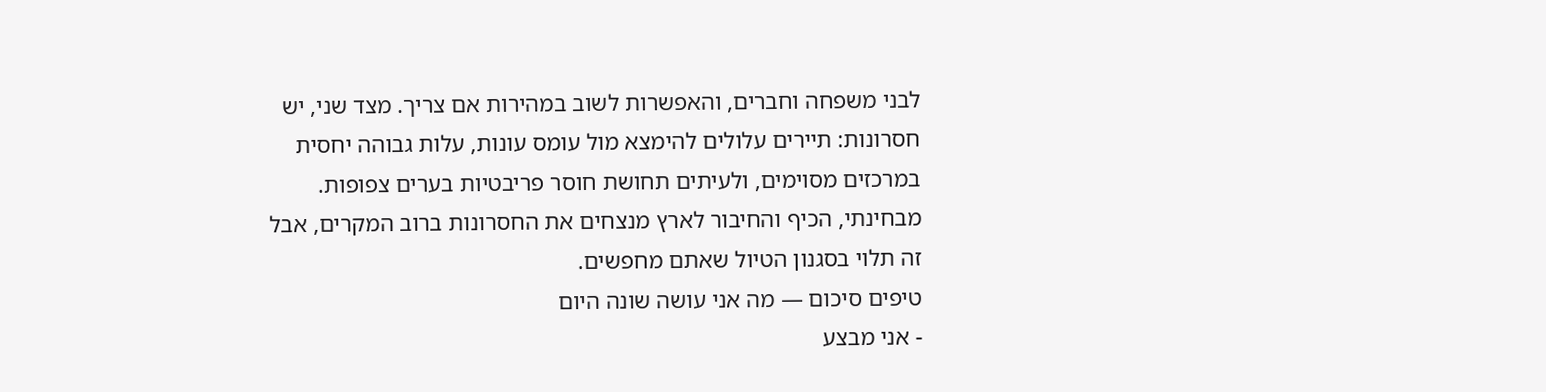לבני משפחה וחברים, והאפשרות לשוב במהירות אם צריך. מצד שני, יש חסרונות: תיירים עלולים להימצא מול עומס עונות, עלות גבוהה יחסית במרכזים מסוימים, ולעיתים תחושת חוסר פריבטיות בערים צפופות. מבחינתי, הכיף והחיבור לארץ מנצחים את החסרונות ברוב המקרים, אבל זה תלוי בסגנון הטיול שאתם מחפשים.
טיפים סיכום — מה אני עושה שונה היום
- אני מבצע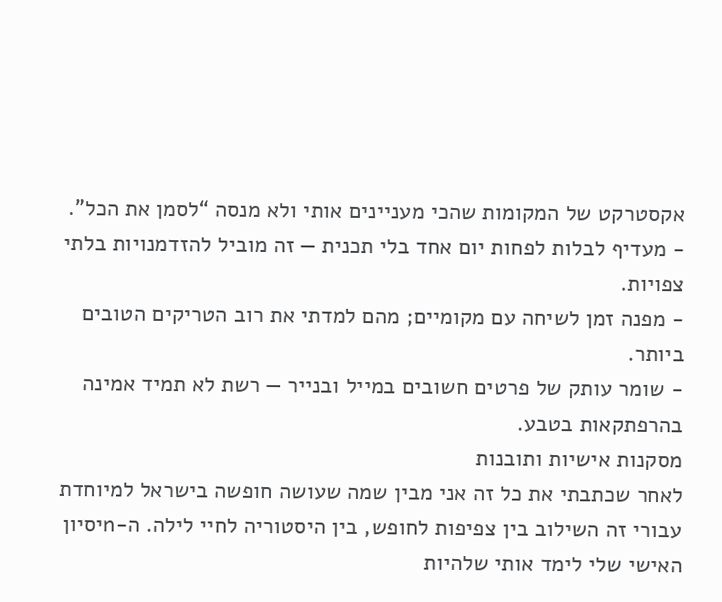אקסטרקט של המקומות שהכי מעניינים אותי ולא מנסה “לסמן את הכל”.
- מעדיף לבלות לפחות יום אחד בלי תכנית — זה מוביל להזדמנויות בלתי צפויות.
- מפנה זמן לשיחה עם מקומיים; מהם למדתי את רוב הטריקים הטובים ביותר.
- שומר עותק של פרטים חשובים במייל ובנייר — רשת לא תמיד אמינה בהרפתקאות בטבע.
מסקנות אישיות ותובנות
לאחר שכתבתי את כל זה אני מבין שמה שעושה חופשה בישראל למיוחדת עבורי זה השילוב בין צפיפות לחופש, בין היסטוריה לחיי לילה. ה-nיסיון האישי שלי לימד אותי שלהיות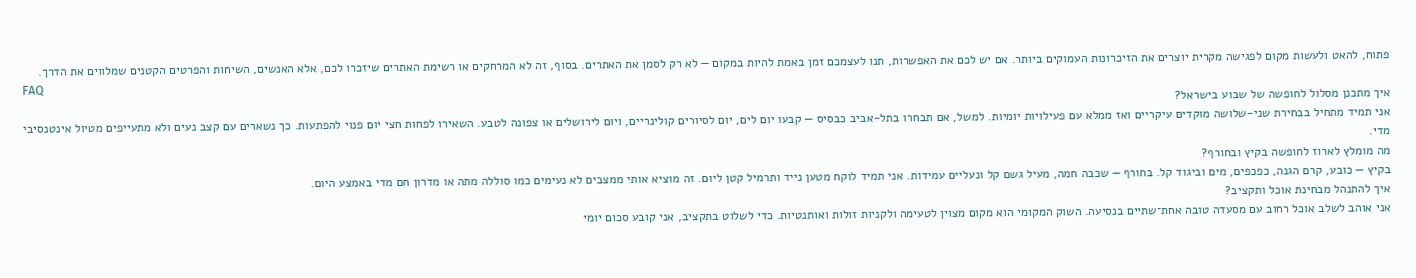פתוח, להאט ולעשות מקום לפגישה מקרית יוצרים את הזיכרונות העמוקים ביותר. אם יש לכם את האפשרות, תנו לעצמכם זמן באמת להיות במקום — לא רק לסמן את האתרים. בסוף, זה לא המרחקים או רשימת האתרים שיזכרו לכם, אלא האנשים, השיחות והפרטים הקטנים שמלווים את הדרך.
FAQ
איך מתכנן מסלול לחופשה של שבוע בישראל?
אני תמיד מתחיל בבחירת שני‑שלושה מוקדים עיקריים ואז ממלא עם פעילויות יומיות. למשל, אם תבחרו בתל‑אביב כבסיס — קבעו יום לים, יום לסיורים קולינריים, ויום לירושלים או צפונה לטבע. השאירו לפחות חצי יום פנוי להפתעות. כך נשארים עם קצב נעים ולא מתעייפים מטיול אינטנסיבי מדי.
מה מומלץ לארוז לחופשה בקיץ ובחורף?
בקיץ — כובע, קרם הגנה, כפכפים, מים וביגוד קל. בחורף — שכבה חמה, מעיל גשם קל ונעליים עמידות. אני תמיד לוקח מטען נייד ותרמיל קטן ליום. זה מוציא אותי ממצבים לא נעימים כמו סוללה מתה או מדרון חם מדי באמצע היום.
איך להתנהל מבחינת אוכל ותקציב?
אני אוהב לשלב אוכל רחוב עם מסעדה טובה אחת־שתיים בנסיעה. השוק המקומי הוא מקום מצוין לטעימה ולקניות זולות ואותנטיות. כדי לשלוט בתקציב, אני קובע סכום יומי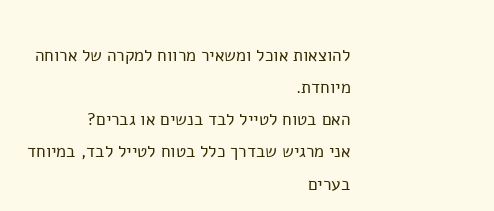להוצאות אוכל ומשאיר מרווח למקרה של ארוחה מיוחדת.
האם בטוח לטייל לבד בנשים או גברים?
אני מרגיש שבדרך כלל בטוח לטייל לבד, במיוחד בערים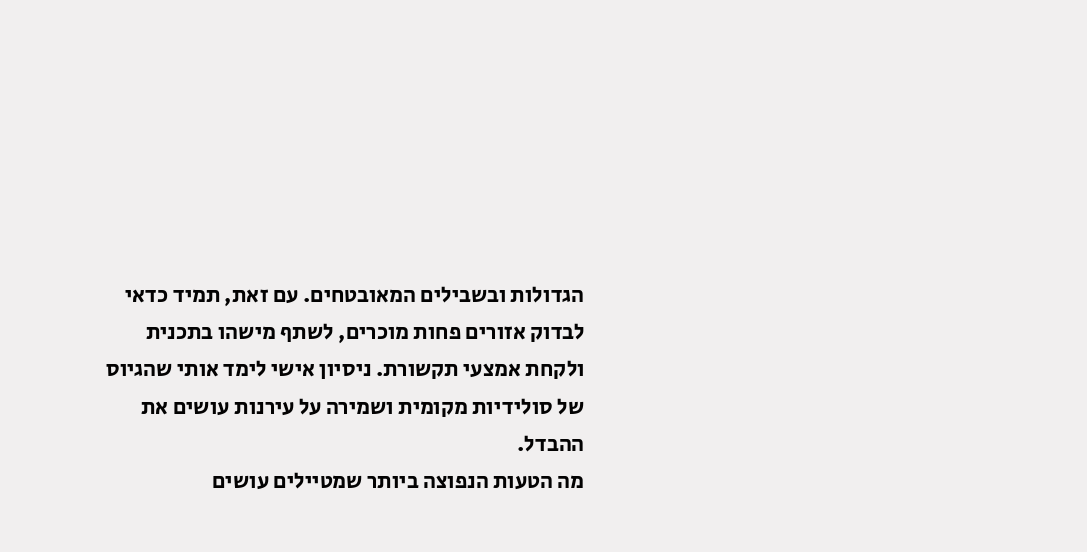הגדולות ובשבילים המאובטחים. עם זאת, תמיד כדאי לבדוק אזורים פחות מוכרים, לשתף מישהו בתכנית ולקחת אמצעי תקשורת. ניסיון אישי לימד אותי שהגיוס של סולידיות מקומית ושמירה על עירנות עושים את ההבדל.
מה הטעות הנפוצה ביותר שמטיילים עושים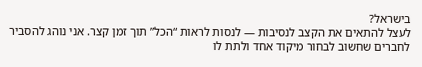בישראל?
לעצל להתאים את הקצב לנסיבות — לנסות לראות “הכל” תוך זמן קצר. אני נוהג להסביר לחברים שחשוב לבחור מיקוד אחד ולתת לו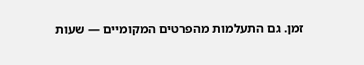זמן. גם התעלמות מהפרטים המקומיים — שעות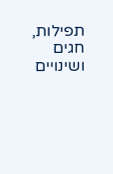תפילות, חגים ושינויים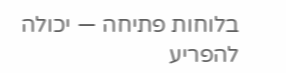בלוחות פתיחה — יכולה להפריע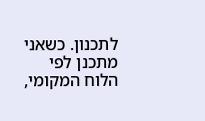לתכנון. כשאני מתכנן לפי הלוח המקומי,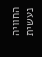החוויה נעשית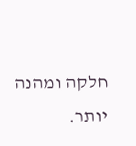חלקה ומהנה יותר.